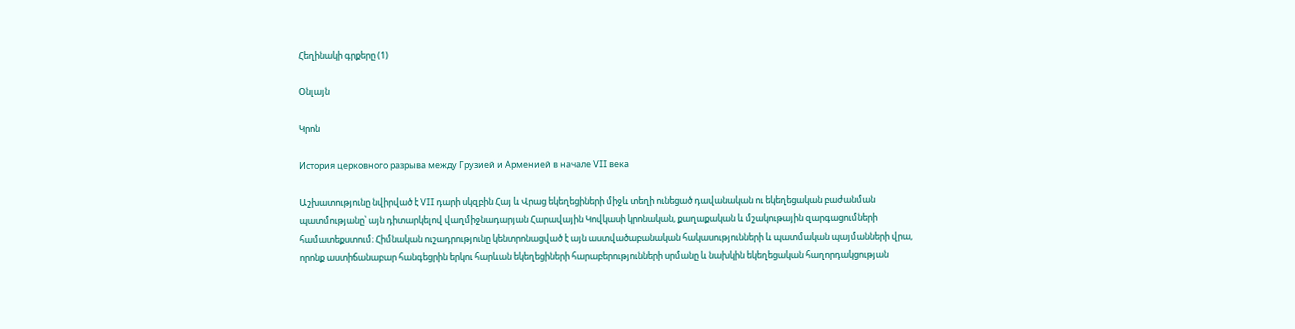Հեղինակի գրքերը (1)

Օնլայն

Կրոն

История церковного разрыва между Грузией и Арменией в начале VII века

Աշխատությունը նվիրված է VII դարի սկզբին Հայ և Վրաց եկեղեցիների միջև տեղի ունեցած դավանական ու եկեղեցական բաժանման պատմությանը՝ այն դիտարկելով վաղմիջնադարյան Հարավային Կովկասի կրոնական, քաղաքական և մշակութային զարգացումների համատեքստում։ Հիմնական ուշադրությունը կենտրոնացված է այն աստվածաբանական հակասությունների և պատմական պայմանների վրա, որոնք աստիճանաբար հանգեցրին երկու հարևան եկեղեցիների հարաբերությունների սրմանը և նախկին եկեղեցական հաղորդակցության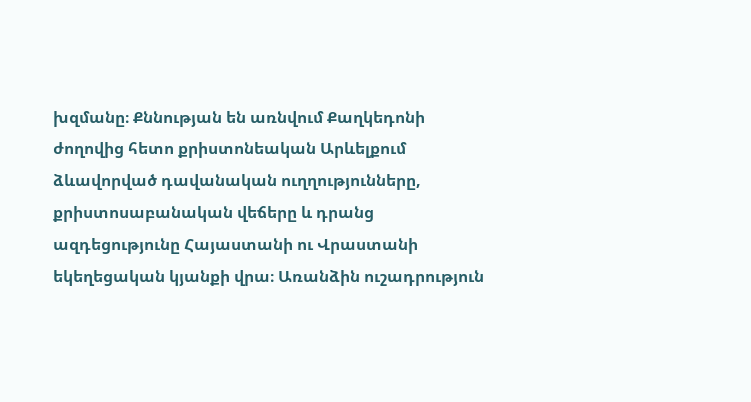խզմանը։ Քննության են առնվում Քաղկեդոնի ժողովից հետո քրիստոնեական Արևելքում ձևավորված դավանական ուղղությունները, քրիստոսաբանական վեճերը և դրանց ազդեցությունը Հայաստանի ու Վրաստանի եկեղեցական կյանքի վրա։ Առանձին ուշադրություն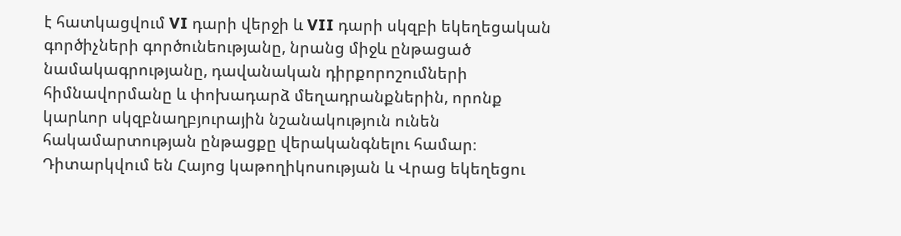է հատկացվում VI դարի վերջի և VII դարի սկզբի եկեղեցական գործիչների գործունեությանը, նրանց միջև ընթացած նամակագրությանը, դավանական դիրքորոշումների հիմնավորմանը և փոխադարձ մեղադրանքներին, որոնք կարևոր սկզբնաղբյուրային նշանակություն ունեն հակամարտության ընթացքը վերականգնելու համար։ Դիտարկվում են Հայոց կաթողիկոսության և Վրաց եկեղեցու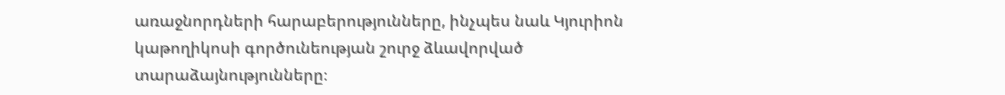առաջնորդների հարաբերությունները, ինչպես նաև Կյուրիոն կաթողիկոսի գործունեության շուրջ ձևավորված տարաձայնությունները։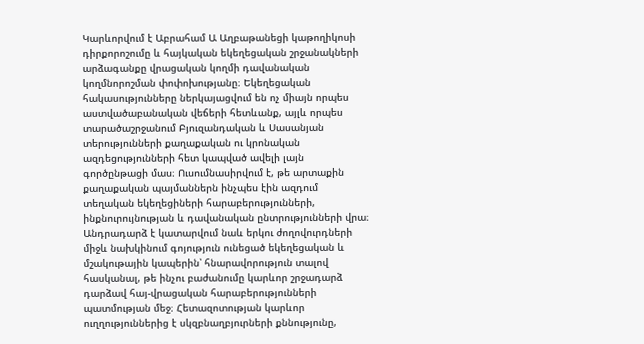Կարևորվում է Աբրահամ Ա Աղբաթանեցի կաթողիկոսի դիրքորոշումը և հայկական եկեղեցական շրջանակների արձագանքը վրացական կողմի դավանական կողմնորոշման փոփոխությանը։ Եկեղեցական հակասությունները ներկայացվում են ոչ միայն որպես աստվածաբանական վեճերի հետևանք, այլև որպես տարածաշրջանում Բյուզանդական և Սասանյան տերությունների քաղաքական ու կրոնական ազդեցությունների հետ կապված ավելի լայն գործընթացի մաս։ Ուսումնասիրվում է, թե արտաքին քաղաքական պայմաններն ինչպես էին ազդում տեղական եկեղեցիների հարաբերությունների, ինքնուրույնության և դավանական ընտրությունների վրա։ Անդրադարձ է կատարվում նաև երկու ժողովուրդների միջև նախկինում գոյություն ունեցած եկեղեցական և մշակութային կապերին՝ հնարավորություն տալով հասկանալ, թե ինչու բաժանումը կարևոր շրջադարձ դարձավ հայ-վրացական հարաբերությունների պատմության մեջ։ Հետազոտության կարևոր ուղղություններից է սկզբնաղբյուրների քննությունը,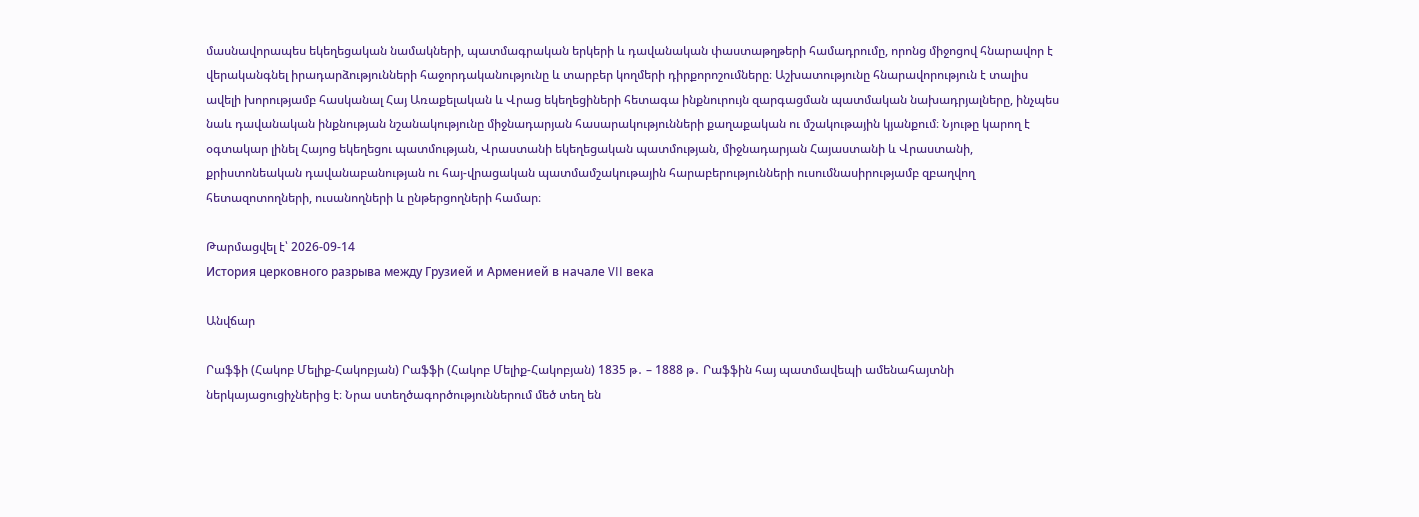մասնավորապես եկեղեցական նամակների, պատմագրական երկերի և դավանական փաստաթղթերի համադրումը, որոնց միջոցով հնարավոր է վերականգնել իրադարձությունների հաջորդականությունը և տարբեր կողմերի դիրքորոշումները։ Աշխատությունը հնարավորություն է տալիս ավելի խորությամբ հասկանալ Հայ Առաքելական և Վրաց եկեղեցիների հետագա ինքնուրույն զարգացման պատմական նախադրյալները, ինչպես նաև դավանական ինքնության նշանակությունը միջնադարյան հասարակությունների քաղաքական ու մշակութային կյանքում։ Նյութը կարող է օգտակար լինել Հայոց եկեղեցու պատմության, Վրաստանի եկեղեցական պատմության, միջնադարյան Հայաստանի և Վրաստանի, քրիստոնեական դավանաբանության ու հայ-վրացական պատմամշակութային հարաբերությունների ուսումնասիրությամբ զբաղվող հետազոտողների, ուսանողների և ընթերցողների համար։

Թարմացվել է՝ 2026-09-14
История церковного разрыва между Грузией и Арменией в начале VII века

Անվճար

Րաֆֆի (Հակոբ Մելիք-Հակոբյան) Րաֆֆի (Հակոբ Մելիք-Հակոբյան) 1835 թ․ – 1888 թ․ Րաֆֆին հայ պատմավեպի ամենահայտնի ներկայացուցիչներից է։ Նրա ստեղծագործություններում մեծ տեղ են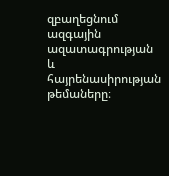զբաղեցնում ազգային ազատագրության և հայրենասիրության թեմաները։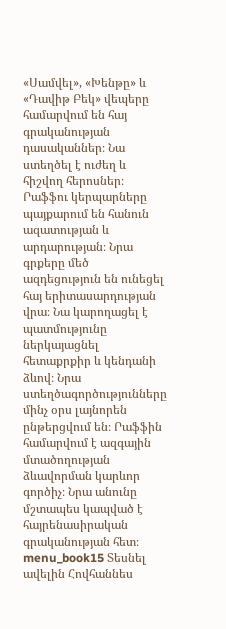«Սամվել», «Խենթը» և «Դավիթ Բեկ» վեպերը համարվում են հայ գրականության դասականներ։ Նա ստեղծել է ուժեղ և հիշվող հերոսներ։ Րաֆֆու կերպարները պայքարում են հանուն ազատության և արդարության։ Նրա գրքերը մեծ ազդեցություն են ունեցել հայ երիտասարդության վրա։ Նա կարողացել է պատմությունը ներկայացնել հետաքրքիր և կենդանի ձևով։ Նրա ստեղծագործությունները մինչ օրս լայնորեն ընթերցվում են։ Րաֆֆին համարվում է ազգային մտածողության ձևավորման կարևոր գործիչ։ Նրա անունը մշտապես կապված է հայրենասիրական գրականության հետ։ menu_book15 Տեսնել ավելին Հովհաննես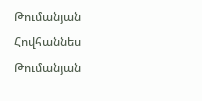Թումանյան Հովհաննես Թումանյան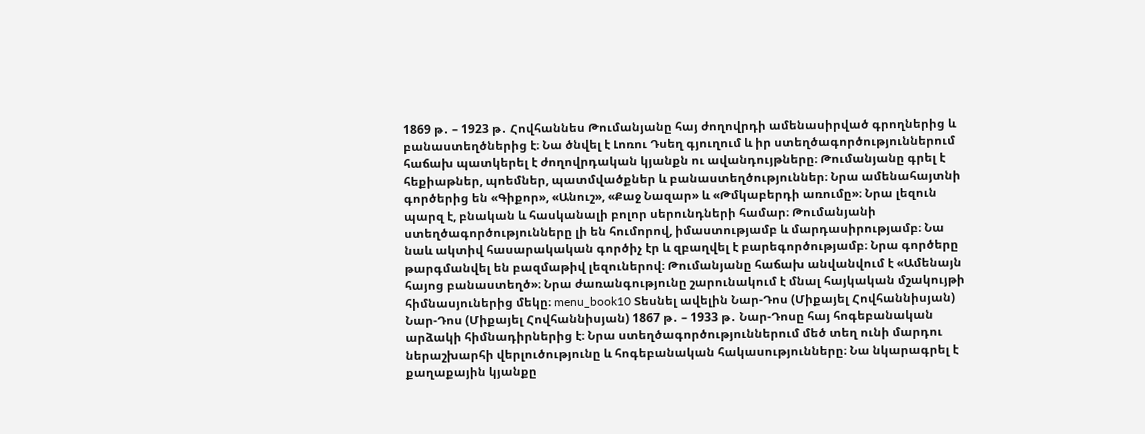1869 թ․ – 1923 թ․ Հովհաննես Թումանյանը հայ ժողովրդի ամենասիրված գրողներից և բանաստեղծներից է։ Նա ծնվել է Լոռու Դսեղ գյուղում և իր ստեղծագործություններում հաճախ պատկերել է ժողովրդական կյանքն ու ավանդույթները։ Թումանյանը գրել է հեքիաթներ, պոեմներ, պատմվածքներ և բանաստեղծություններ։ Նրա ամենահայտնի գործերից են «Գիքոր», «Անուշ», «Քաջ Նազար» և «Թմկաբերդի առումը»։ Նրա լեզուն պարզ է, բնական և հասկանալի բոլոր սերունդների համար։ Թումանյանի ստեղծագործությունները լի են հումորով, իմաստությամբ և մարդասիրությամբ։ Նա նաև ակտիվ հասարակական գործիչ էր և զբաղվել է բարեգործությամբ։ Նրա գործերը թարգմանվել են բազմաթիվ լեզուներով։ Թումանյանը հաճախ անվանվում է «Ամենայն հայոց բանաստեղծ»։ Նրա ժառանգությունը շարունակում է մնալ հայկական մշակույթի հիմնասյուներից մեկը։ menu_book10 Տեսնել ավելին Նար-Դոս (Միքայել Հովհաննիսյան) Նար-Դոս (Միքայել Հովհաննիսյան) 1867 թ․ – 1933 թ․ Նար-Դոսը հայ հոգեբանական արձակի հիմնադիրներից է։ Նրա ստեղծագործություններում մեծ տեղ ունի մարդու ներաշխարհի վերլուծությունը և հոգեբանական հակասությունները։ Նա նկարագրել է քաղաքային կյանքը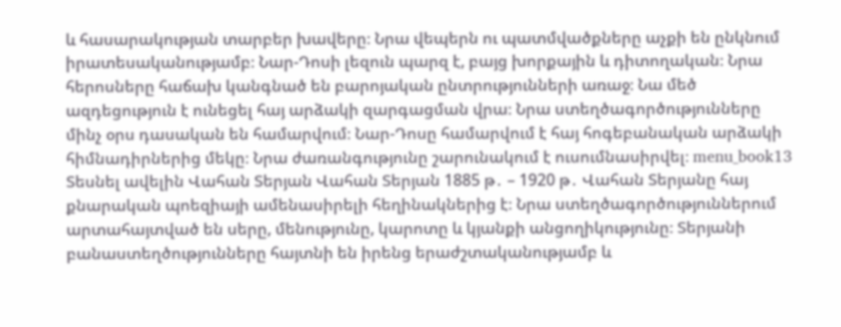և հասարակության տարբեր խավերը։ Նրա վեպերն ու պատմվածքները աչքի են ընկնում իրատեսականությամբ։ Նար-Դոսի լեզուն պարզ է, բայց խորքային և դիտողական։ Նրա հերոսները հաճախ կանգնած են բարոյական ընտրությունների առաջ։ Նա մեծ ազդեցություն է ունեցել հայ արձակի զարգացման վրա։ Նրա ստեղծագործությունները մինչ օրս դասական են համարվում։ Նար-Դոսը համարվում է հայ հոգեբանական արձակի հիմնադիրներից մեկը։ Նրա ժառանգությունը շարունակում է ուսումնասիրվել։ menu_book13 Տեսնել ավելին Վահան Տերյան Վահան Տերյան 1885 թ․ – 1920 թ․ Վահան Տերյանը հայ քնարական պոեզիայի ամենասիրելի հեղինակներից է։ Նրա ստեղծագործություններում արտահայտված են սերը, մենությունը, կարոտը և կյանքի անցողիկությունը։ Տերյանի բանաստեղծությունները հայտնի են իրենց երաժշտականությամբ և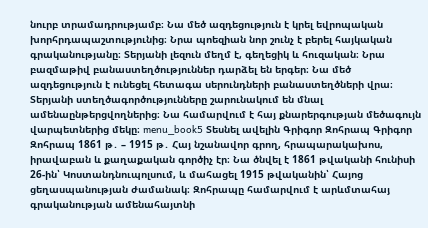նուրբ տրամադրությամբ։ Նա մեծ ազդեցություն է կրել եվրոպական խորհրդապաշտությունից։ Նրա պոեզիան նոր շունչ է բերել հայկական գրականությանը։ Տերյանի լեզուն մեղմ է, գեղեցիկ և հուզական։ Նրա բազմաթիվ բանաստեղծություններ դարձել են երգեր։ Նա մեծ ազդեցություն է ունեցել հետագա սերունդների բանաստեղծների վրա։ Տերյանի ստեղծագործությունները շարունակում են մնալ ամենաընթերցվողներից։ Նա համարվում է հայ քնարերգության մեծագույն վարպետներից մեկը։ menu_book5 Տեսնել ավելին Գրիգոր Զոհրապ Գրիգոր Զոհրապ 1861 թ․ – 1915 թ․ Հայ նշանավոր գրող, հրապարակախոս, իրավաբան և քաղաքական գործիչ էր։ Նա ծնվել է 1861 թվականի հունիսի 26-ին՝ Կոստանդնուպոլսում, և մահացել 1915 թվականին՝ Հայոց ցեղասպանության ժամանակ։ Զոհրապը համարվում է արևմտահայ գրականության ամենահայտնի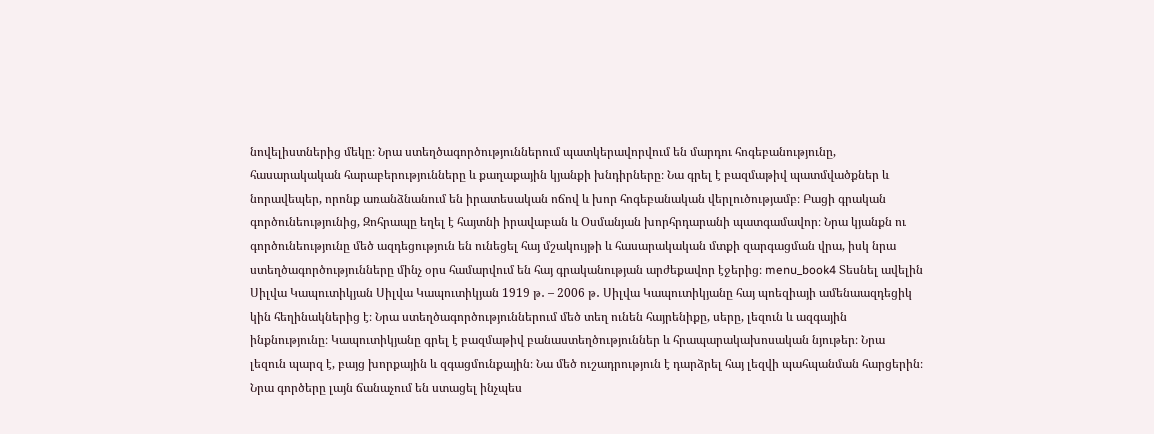նովելիստներից մեկը։ Նրա ստեղծագործություններում պատկերավորվում են մարդու հոգեբանությունը, հասարակական հարաբերությունները և քաղաքային կյանքի խնդիրները։ Նա գրել է բազմաթիվ պատմվածքներ և նորավեպեր, որոնք առանձնանում են իրատեսական ոճով և խոր հոգեբանական վերլուծությամբ։ Բացի գրական գործունեությունից, Զոհրապը եղել է հայտնի իրավաբան և Օսմանյան խորհրդարանի պատգամավոր։ Նրա կյանքն ու գործունեությունը մեծ ազդեցություն են ունեցել հայ մշակույթի և հասարակական մտքի զարգացման վրա, իսկ նրա ստեղծագործությունները մինչ օրս համարվում են հայ գրականության արժեքավոր էջերից։ menu_book4 Տեսնել ավելին Սիլվա Կապուտիկյան Սիլվա Կապուտիկյան 1919 թ․ – 2006 թ․ Սիլվա Կապուտիկյանը հայ պոեզիայի ամենաազդեցիկ կին հեղինակներից է։ Նրա ստեղծագործություններում մեծ տեղ ունեն հայրենիքը, սերը, լեզուն և ազգային ինքնությունը։ Կապուտիկյանը գրել է բազմաթիվ բանաստեղծություններ և հրապարակախոսական նյութեր։ Նրա լեզուն պարզ է, բայց խորքային և զգացմունքային։ Նա մեծ ուշադրություն է դարձրել հայ լեզվի պահպանման հարցերին։ Նրա գործերը լայն ճանաչում են ստացել ինչպես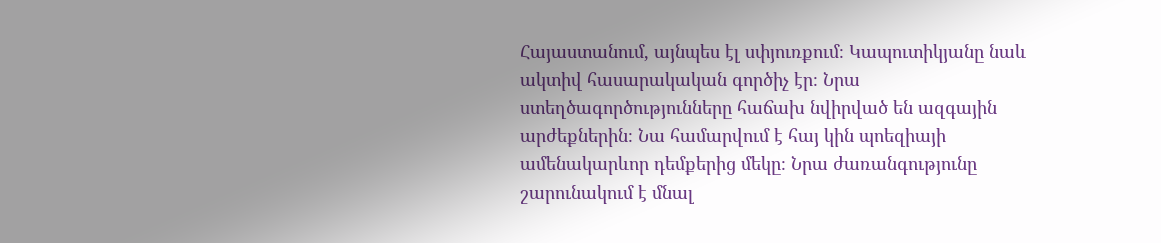Հայաստանում, այնպես էլ սփյուռքում։ Կապուտիկյանը նաև ակտիվ հասարակական գործիչ էր։ Նրա ստեղծագործությունները հաճախ նվիրված են ազգային արժեքներին։ Նա համարվում է հայ կին պոեզիայի ամենակարևոր դեմքերից մեկը։ Նրա ժառանգությունը շարունակում է մնալ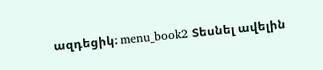ազդեցիկ։ menu_book2 Տեսնել ավելին